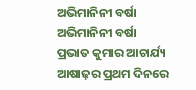ଅଭିମାନିନୀ ବର୍ଷା
ଅଭିମାନିନୀ ବର୍ଷା
ପ୍ରଭାତ କୁମାର ଆଚାର୍ଯ୍ୟ
ଆଷାଢ଼ର ପ୍ରଥମ ଦିନରେ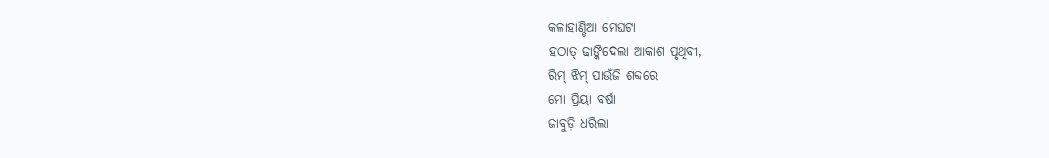କଳାହାଣ୍ଡିଆ ମେଘଟା
ହଠାତ୍ ଢାଙ୍କିଦେଲା ଆକାଶ ପୃଥିବୀ,
ରିମ୍ ଝିମ୍ ପାଉଁଜି ଶବ୍ଦରେ
ମୋ ପ୍ରିୟା ବର୍ଷା
ଜାବୁଡ଼ି ଧରିଲା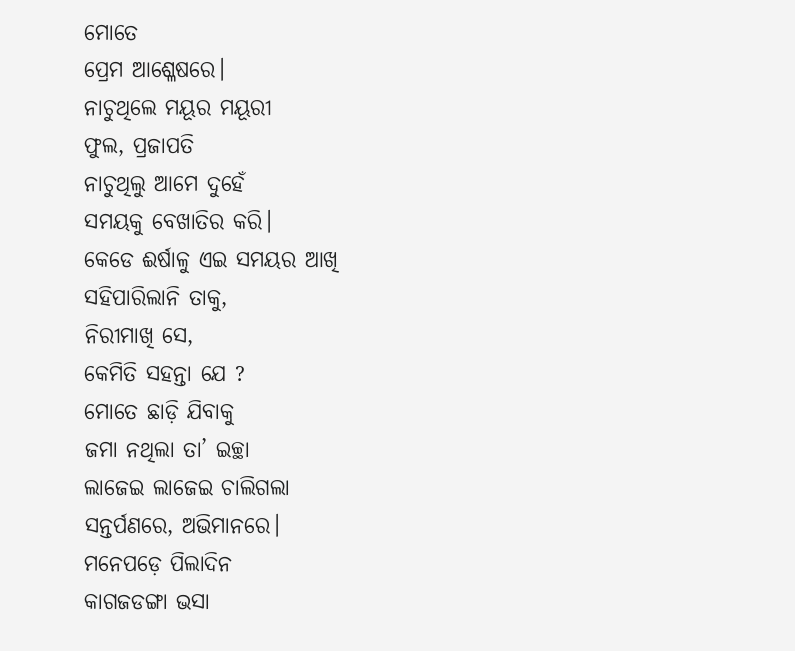ମୋତେ
ପ୍ରେମ ଆଶ୍ଳେଷରେ।
ନାଚୁଥିଲେ ମୟୂର ମୟୂରୀ
ଫୁଲ, ପ୍ରଜାପତି
ନାଚୁଥିଲୁ ଆମେ ଦୁହେଁ
ସମୟକୁ ବେଖାତିର କରି।
କେଡେ ଈର୍ଷାଳୁ ଏଇ ସମୟର ଆଖି
ସହିପାରିଲାନି ତାକୁ,
ନିରୀମାଖି ସେ,
କେମିତି ସହନ୍ତା ଯେ ?
ମୋତେ ଛାଡ଼ି ଯିବାକୁ
ଜମା ନଥିଲା ତା’ ଇଚ୍ଛା
ଲାଜେଇ ଲାଜେଇ ଚାଲିଗଲା
ସନ୍ତର୍ପଣରେ, ଅଭିମାନରେ।
ମନେପଡ଼େ ପିଲାଦିନ
କାଗଜଡଙ୍ଗା ଭସା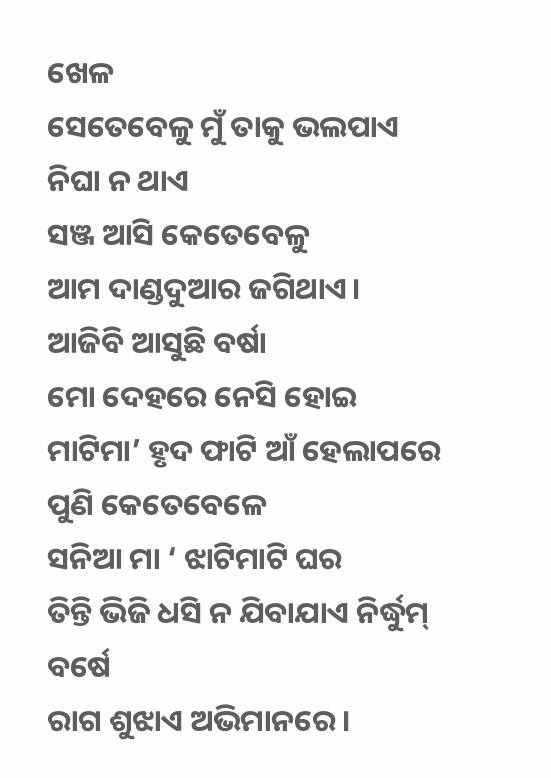ଖେଳ
ସେତେବେଳୁ ମୁଁ ତାକୁ ଭଲପାଏ
ନିଘା ନ ଥାଏ
ସଞ୍ଜ ଆସି କେତେବେଳୁ
ଆମ ଦାଣ୍ଡଦୁଆର ଜଗିଥାଏ।
ଆଜିବି ଆସୁଛି ବର୍ଷା
ମୋ ଦେହରେ ନେସି ହୋଇ
ମାଟିମା’ ହୃଦ ଫାଟି ଆଁ ହେଲାପରେ
ପୁଣି କେତେବେଳେ
ସନିଆ ମା ‘ ଝାଟିମାଟି ଘର
ତିନ୍ତି ଭିଜି ଧସି ନ ଯିବାଯାଏ ନିର୍ଦ୍ଧୁମ୍ ବର୍ଷେ
ରାଗ ଶୁଝାଏ ଅଭିମାନରେ।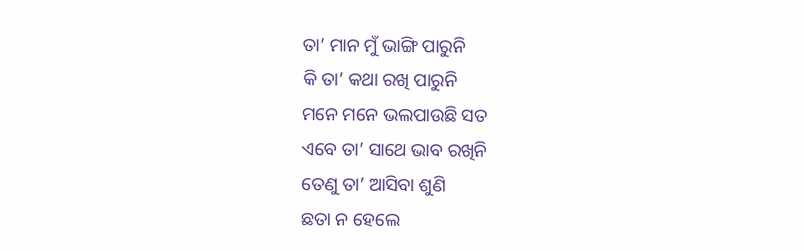ତା’ ମାନ ମୁଁ ଭାଙ୍ଗି ପାରୁନି
କି ତା’ କଥା ରଖି ପାରୁନି
ମନେ ମନେ ଭଲପାଉଛି ସତ
ଏବେ ତା’ ସାଥେ ଭାବ ରଖିନି
ତେଣୁ ତା’ ଆସିବା ଶୁଣି
ଛତା ନ ହେଲେ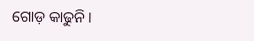ଗୋଡ଼ କାଢୁନି।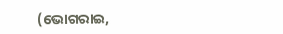(ଭୋଗରାଇ,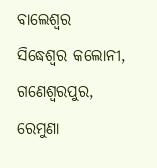ବାଲେଶ୍ଵର
ସିଦ୍ଧେଶ୍ଵର କଲୋନୀ, ଗଣେଶ୍ଵରପୁର, ରେମୁଣା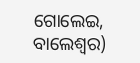ଗୋଲେଇ, ବାଲେଶ୍ଵର)